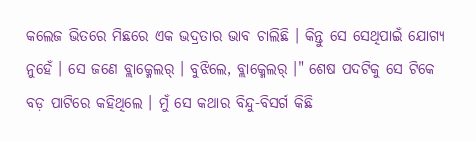କଲେଜ ଭିତରେ ମିଛରେ ଏକ ଭଦ୍ରତାର ଭାବ ଚାଲିଛି । କିନ୍ତୁ ସେ ସେଥିପାଇଁ ଯୋଗ୍ୟ ନୁହେଁ । ସେ ଜଣେ ବ୍ଲାକ୍ମେଲର୍ । ବୁଝିଲେ, ବ୍ଲାକ୍ମେଲର୍ ।" ଶେଷ ପଦଟିକୁ ସେ ଟିକେ ବଡ଼ ପାଟିରେ କହିଥିଲେ । ମୁଁ ସେ କଥାର ବିନ୍ଦୁ-ବିସର୍ଗ କିଛି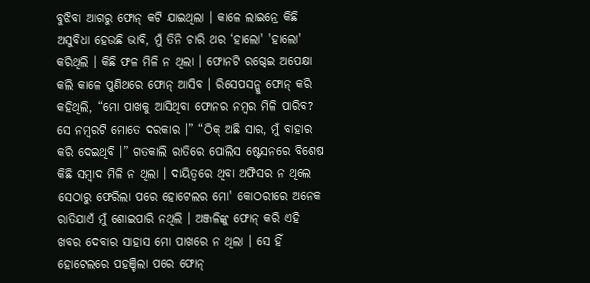ବୁଝିବା ଆଗରୁ ଫୋନ୍ କଟି ଯାଇଥିଲା । କାଳେ ଲାଇନ୍ରେ କିଛି ଅସୁବିଧା ହେଉଛି ଭାବି, ମୁଁ ତିନି ଚାରି ଥର ‘ହାଲୋ' 'ହାଲୋ' କରିଥିଲି । କିଛି ଫଳ ମିଳି ନ ଥିଲା । ଫୋନଟି ରଗ୍ଦେଇ ଅପେକ୍ଷା କଲି କାଳେ ପୁଣିଥରେ ଫୋନ୍ ଆସିବ । ରିସେପସନ୍କୁ ଫୋନ୍ କରି କହିଥିଲି, “ମୋ ପାଖକୁ ଆସିଥିବା ଫୋନର ନମ୍ବର ମିଳି ପାରିବ? ସେ ନମ୍ବରଟି ମୋତେ ଦରକାର ।” “ଠିକ୍ ଅଛି ସାର, ମୁଁ ବାହାର କରି ଦେଇଥିବି ।” ଗତକାଲି ରାତିରେ ପୋଲିସ ଷ୍ଟେସନରେ ବିଶେଷ କିଛି ସମ୍ବାଦ ମିଳି ନ ଥିଲା । ଦାୟିତ୍ବରେ ଥିବା ଅଫିସର ନ ଥିଲେ ସେଠାରୁ ଫେରିଲା ପରେ ହୋଟେଲର ମୋ' କୋଠରୀରେ ଅନେକ ରାତିଯାଏଁ ମୁଁ ଶୋଇପାରି ନଥିଲି । ଅଞ୍ଜଳିଙ୍କୁ ଫୋନ୍ କରି ଏହି ଖବର ଦେବାର ସାହାସ ମୋ ପାଖରେ ନ ଥିଲା । ସେ ହିଁ ହୋଟେଲରେ ପହଞ୍ଚିଲା ପରେ ଫୋନ୍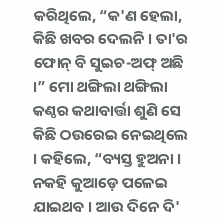କରିଥିଲେ, “କ'ଣ ହେଲା, କିଛି ଖବର ଦେଲନି । ତା'ର ଫୋନ୍ ବି ସୁଇଚ-ଅଫ୍ ଅଛି ।” ମୋ ଥଙ୍ଗିଲା ଥଙ୍ଗିଲା କଣ୍ଠର କଥାବାର୍ତ୍ତା ଶୁଣି ସେ କିଛି ଠଉରେଇ ନେଇଥିଲେ । କହିଲେ, “ବ୍ୟସ୍ତ ହୁଅନା । ନକହି କୁଆଡ଼େ ପଳେଇ ଯାଇଥବ । ଆଉ ଦିନେ ଦି'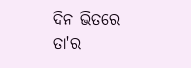ଦିନ ଭିତରେ ତା'ର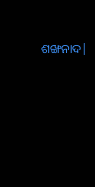ଶଙ୍ଖନାଦ|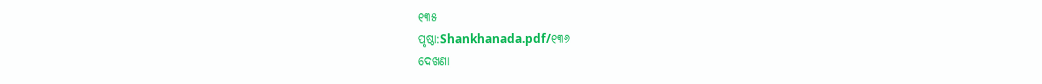୧୩୫
ପୃଷ୍ଠା:Shankhanada.pdf/୧୩୬
ଦେଖଣା